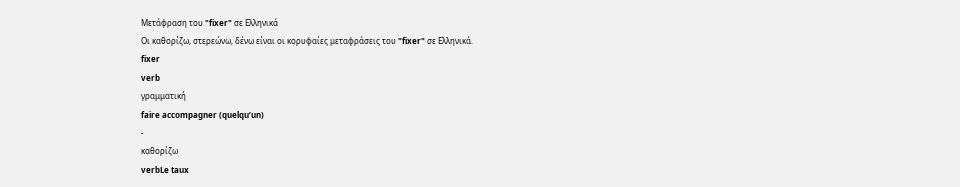Μετάφραση του "fixer" σε Ελληνικά
Οι καθορίζω, στερεώνω, δένω είναι οι κορυφαίες μεταφράσεις του "fixer" σε Ελληνικά.
fixer
verb
γραμματική
faire accompagner (quelqu’un)
-
καθορίζω
verbLe taux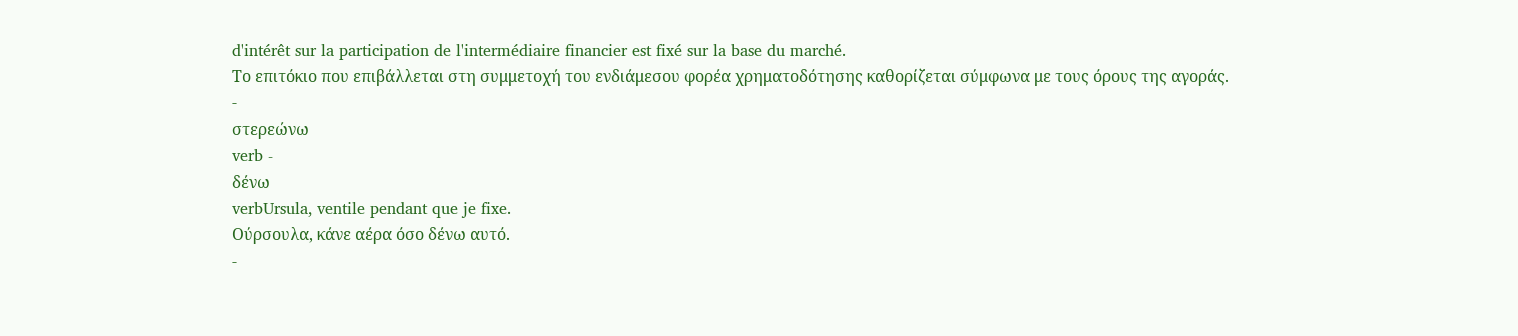d'intérêt sur la participation de l'intermédiaire financier est fixé sur la base du marché.
Το επιτόκιο που επιβάλλεται στη συμμετοχή του ενδιάμεσου φορέα χρηματοδότησης καθορίζεται σύμφωνα με τους όρους της αγοράς.
-
στερεώνω
verb -
δένω
verbUrsula, ventile pendant que je fixe.
Ούρσουλα, κάνε αέρα όσο δένω αυτό.
-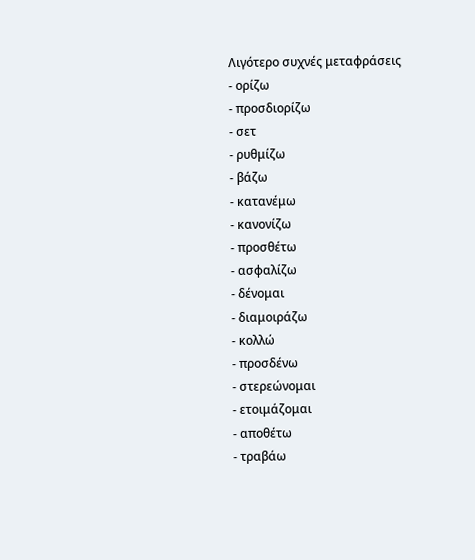Λιγότερο συχνές μεταφράσεις
- ορίζω
- προσδιορίζω
- σετ
- ρυθμίζω
- βάζω
- κατανέμω
- κανονίζω
- προσθέτω
- ασφαλίζω
- δένομαι
- διαμοιράζω
- κολλώ
- προσδένω
- στερεώνομαι
- ετοιμάζομαι
- αποθέτω
- τραβάω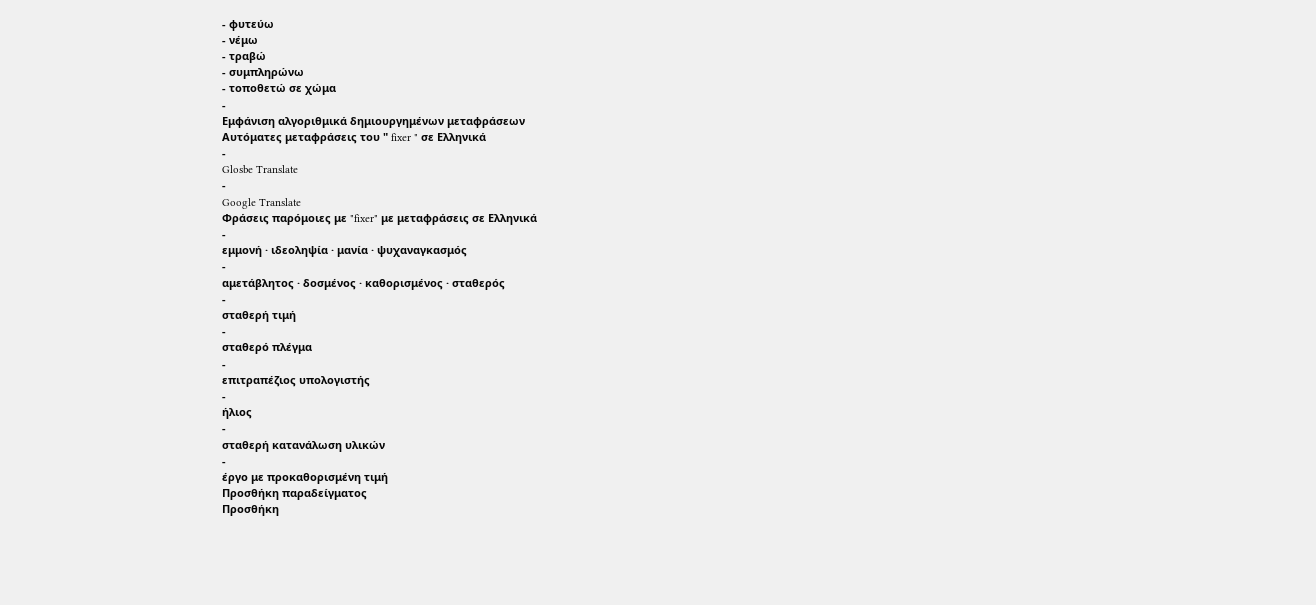- φυτεύω
- νέμω
- τραβώ
- συμπληρώνω
- τοποθετώ σε χώμα
-
Εμφάνιση αλγοριθμικά δημιουργημένων μεταφράσεων
Αυτόματες μεταφράσεις του " fixer " σε Ελληνικά
-
Glosbe Translate
-
Google Translate
Φράσεις παρόμοιες με "fixer" με μεταφράσεις σε Ελληνικά
-
εμμονή · ιδεοληψία · μανία · ψυχαναγκασμός
-
αμετάβλητος · δοσμένος · καθορισμένος · σταθερός
-
σταθερή τιμή
-
σταθερό πλέγμα
-
επιτραπέζιος υπολογιστής
-
ήλιος
-
σταθερή κατανάλωση υλικών
-
έργο με προκαθορισμένη τιμή
Προσθήκη παραδείγματος
Προσθήκη